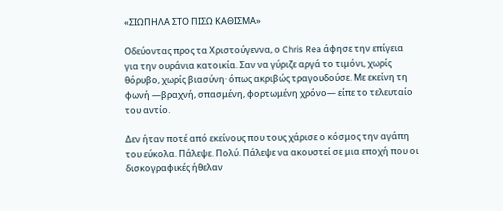«ΣΙΩΠΗΛΑ ΣΤΟ ΠΙΣΩ ΚΑΘΙΣΜΑ»

Οδεύοντας προς τα Χριστούγεννα, ο Chris Rea άφησε την επίγεια για την ουράνια κατοικία. Σαν να γύριζε αργά το τιμόνι, χωρίς θόρυβο, χωρίς βιασύνη· όπως ακριβώς τραγουδούσε. Με εκείνη τη φωνή —βραχνή, σπασμένη, φορτωμένη χρόνο— είπε το τελευταίο του αντίο.

Δεν ήταν ποτέ από εκείνους που τους χάρισε ο κόσμος την αγάπη του εύκολα. Πάλεψε. Πολύ. Πάλεψε να ακουστεί σε μια εποχή που οι δισκογραφικές ήθελαν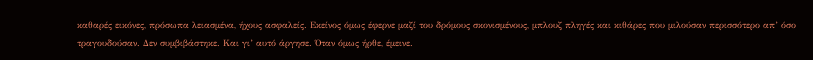καθαρές εικόνες, πρόσωπα λειασμένα, ήχους ασφαλείς. Εκείνος όμως έφερνε μαζί του δρόμους σκονισμένους, μπλουζ πληγές και κιθάρες που μιλούσαν περισσότερο απ’ όσο τραγουδούσαν. Δεν συμβιβάστηκε. Και γι’ αυτό άργησε. Όταν όμως ήρθε, έμεινε.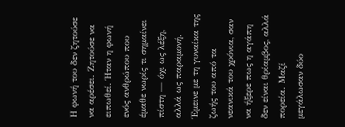Η φωνή του δεν ζητούσε να αρέσει. Ζητούσε να ειπωθεί. Ήταν η φωνή ενός ανθρώπου που έμαθε νωρίς τι σημαίνει πίστη — όχι ως λέξη, αλλά ως παραμονή. Έμεινε με τη γυναίκα της ζωής του από τα νεανικά του χρόνια, σαν να ήξερε πως η αγάπη δεν είναι θρίαμβος, αλλά πορεία. Μαζί μεγάλωσαν δύο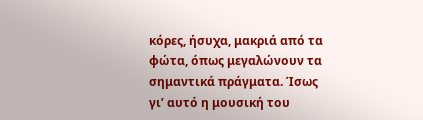κόρες, ήσυχα, μακριά από τα φώτα, όπως μεγαλώνουν τα σημαντικά πράγματα. Ίσως γι’ αυτό η μουσική του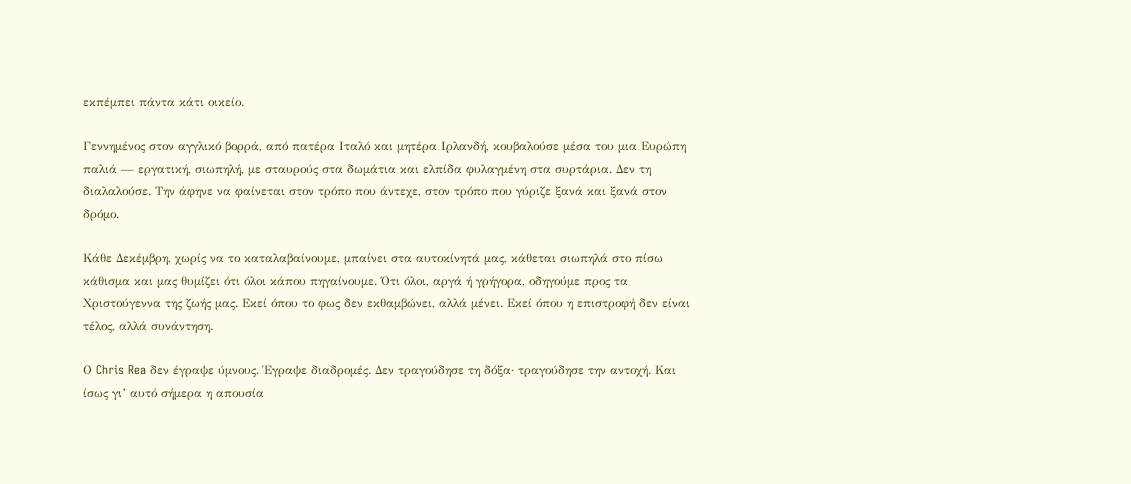εκπέμπει πάντα κάτι οικείο.

Γεννημένος στον αγγλικό βορρά, από πατέρα Ιταλό και μητέρα Ιρλανδή, κουβαλούσε μέσα του μια Ευρώπη παλιά — εργατική, σιωπηλή, με σταυρούς στα δωμάτια και ελπίδα φυλαγμένη στα συρτάρια. Δεν τη διαλαλούσε. Την άφηνε να φαίνεται στον τρόπο που άντεχε, στον τρόπο που γύριζε ξανά και ξανά στον δρόμο.

Κάθε Δεκέμβρη, χωρίς να το καταλαβαίνουμε, μπαίνει στα αυτοκίνητά μας, κάθεται σιωπηλά στο πίσω κάθισμα και μας θυμίζει ότι όλοι κάπου πηγαίνουμε. Ότι όλοι, αργά ή γρήγορα, οδηγούμε προς τα Χριστούγεννα της ζωής μας. Εκεί όπου το φως δεν εκθαμβώνει, αλλά μένει. Εκεί όπου η επιστροφή δεν είναι τέλος, αλλά συνάντηση.

Ο Chris Rea δεν έγραψε ύμνους. Έγραψε διαδρομές. Δεν τραγούδησε τη δόξα· τραγούδησε την αντοχή. Και ίσως γι’ αυτό σήμερα η απουσία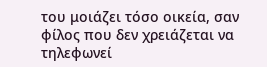του μοιάζει τόσο οικεία, σαν φίλος που δεν χρειάζεται να τηλεφωνεί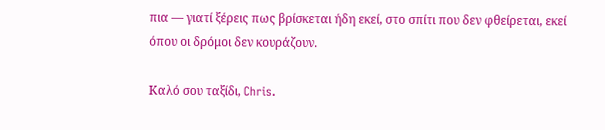πια — γιατί ξέρεις πως βρίσκεται ήδη εκεί, στο σπίτι που δεν φθείρεται, εκεί όπου οι δρόμοι δεν κουράζουν.

Καλό σου ταξίδι, Chris.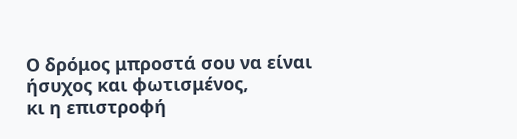Ο δρόμος μπροστά σου να είναι ήσυχος και φωτισμένος,
κι η επιστροφή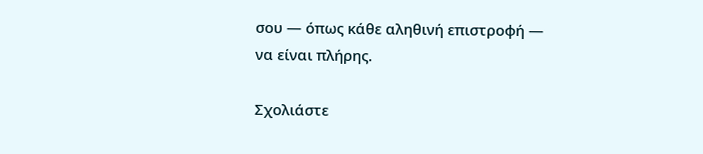σου — όπως κάθε αληθινή επιστροφή —
να είναι πλήρης.

Σχολιάστε